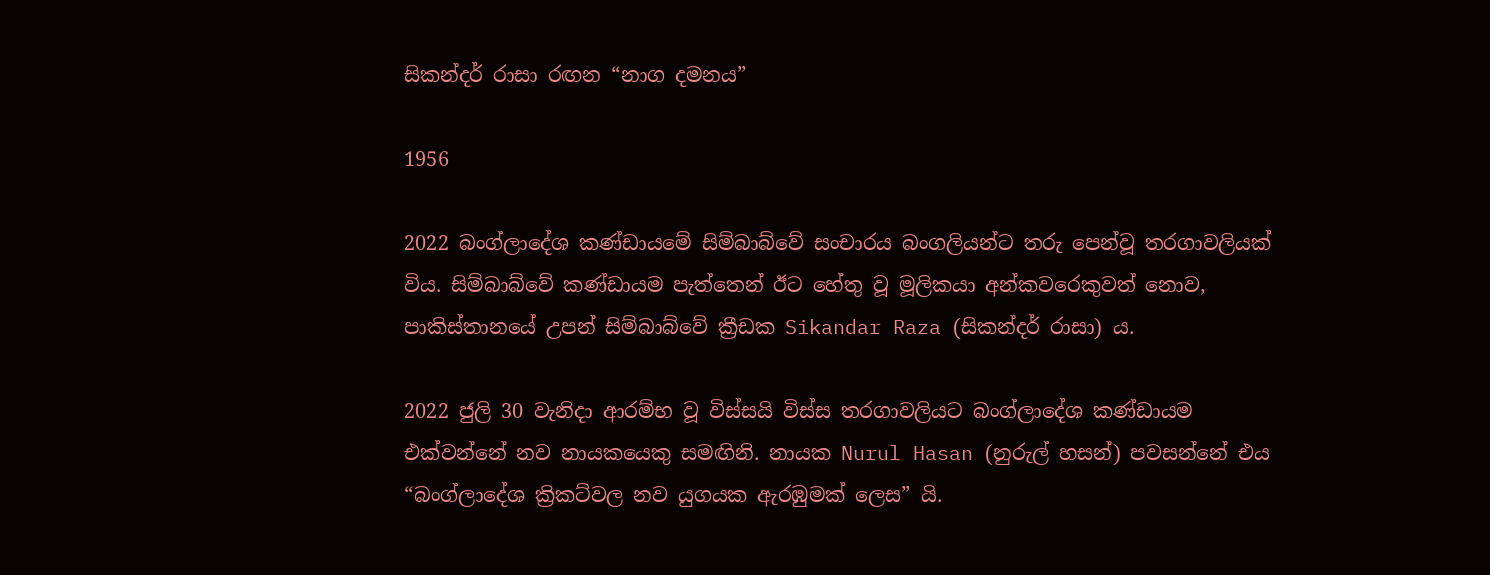සිකන්දර් රාසා රඟන “නාග දමනය”

1956

2022 බංග්ලාදේශ කණ්ඩායමේ සිම්බාබ්වේ සංචාරය බංගලියන්ට තරු පෙන්වූ තරගාවලියක් විය. සිම්බාබ්වේ කණ්ඩායම පැත්තෙන් ඊට හේතු වූ මූලිකයා අන්කවරෙකුවත් නොව, පාකිස්තානයේ උපන් සිම්බාබ්වේ ක්‍රීඩක Sikandar Raza (සිකන්දර් රාසා) ය.

2022 ජුලි 30 වැනිදා ආරම්භ වූ විස්සයි විස්ස තරගාවලියට බංග්ලාදේශ කණ්ඩායම එක්වන්නේ නව නායකයෙකු සමඟිනි. නායක Nurul Hasan (නුරුල් හසන්) පවසන්නේ එය “බංග්ලාදේශ ක්‍රිකට්වල නව යුගයක ඇරඹුමක් ලෙස” යි.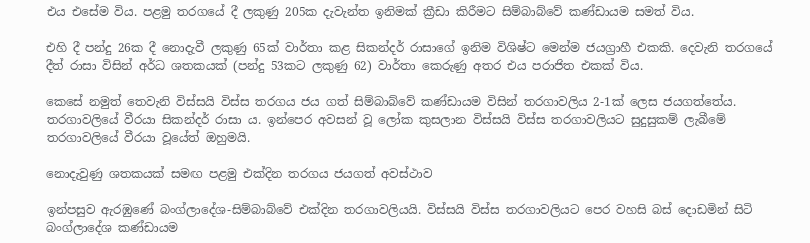එය එසේම විය. පළමු තරගයේ දී ලකුණු 205ක දැවැන්ත ඉනිමක් ක්‍රීඩා කිරීමට සිම්බාබ්වේ කණ්ඩායම සමත් විය.

එහි දී පන්දු 26ක දී නොදැවී ලකුණු 65ක් වාර්තා කළ සිකන්දර් රාසාගේ ඉනිම විශිෂ්ට මෙන්ම ජයග්‍රාහී එකකි. දෙවැනි තරගයේ දීත් රාසා විසින් අර්ධ ශතකයක් (පන්දු 53කට ලකුණු 62) වාර්තා කෙරුණු අතර එය පරාජිත එකක් විය.

කෙසේ නමුත් තෙවැනි විස්සයි විස්ස තරගය ජය ගත් සිම්බාබ්වේ කණ්ඩායම විසින් තරගාවලිය 2-1ක් ලෙස ජයගත්තේය. තරගාවලියේ වීරයා සිකන්දර් රාසා ය. ඉන්පෙර අවසන් වූ ලෝක කුසලාන විස්සයි විස්ස තරගාවලියට සුදුසුකම් ලැබීමේ තරගාවලියේ වීරයා වූයේත් ඔහුමයි.

නොදැවුණු ශතකයක් සමඟ පළමු එක්දින තරගය ජයගත් අවස්ථාව

ඉන්පසුව ඇරඹුණේ බංග්ලාදේශ-සිම්බාබ්වේ එක්දින තරගාවලියයි. විස්සයි විස්ස තරගාවලියට පෙර වහසි බස් දොඩමින් සිටි බංග්ලාදේශ කණ්ඩායම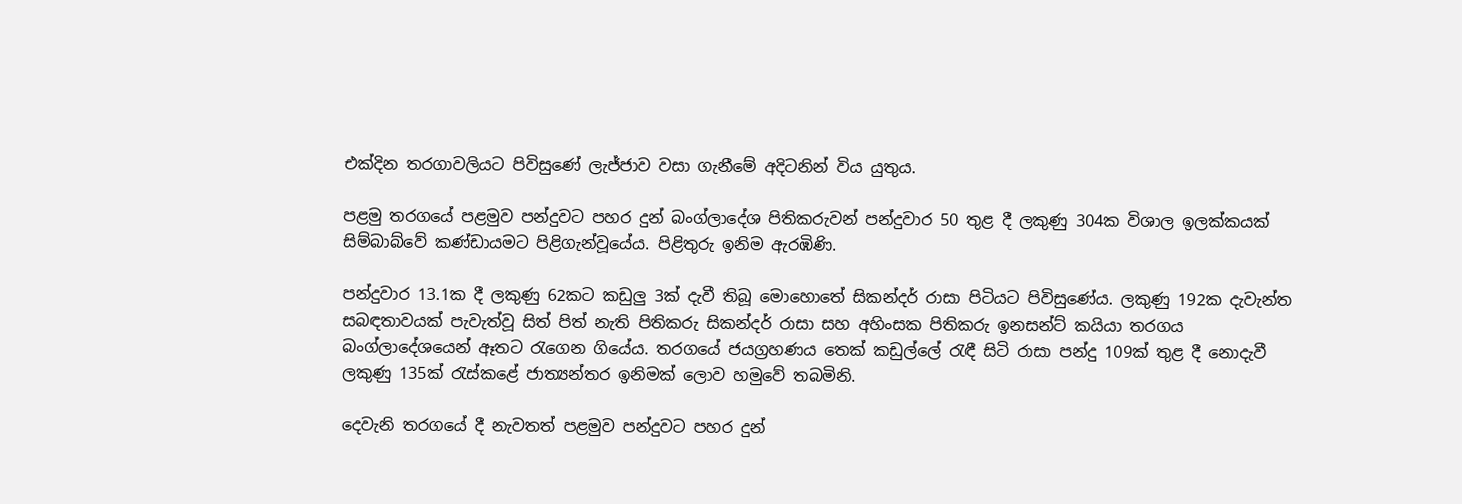එක්දින තරගාවලියට පිවිසුණේ ලැජ්ජාව වසා ගැනීමේ අදිටනින් විය යුතුය.

පළමු තරගයේ පළමුව පන්දුවට පහර දුන් බංග්ලාදේශ පිතිකරුවන් පන්දුවාර 50 තුළ දී ලකුණු 304ක විශාල ඉලක්කයක් සිම්බාබ්වේ කණ්ඩායමට පිළිගැන්වූයේය. පිළිතුරු ඉනිම ඇරඹිණි.

පන්දුවාර 13.1ක දී ලකුණු 62කට කඩුලු 3ක් දැවී තිබූ මොහොතේ සිකන්දර් රාසා පිටියට පිවිසුණේය. ලකුණු 192ක දැවැන්ත සබඳතාවයක් පැවැත්වූ සිත් පිත් නැති පිතිකරු සිකන්දර් රාසා සහ අහිංසක පිතිකරු ඉනසන්ට් කයියා තරගය බංග්ලාදේශයෙන් ඈතට රැගෙන ගියේය. තරගයේ ජයග්‍රහණය තෙක් කඩුල්ලේ රැඳී සිටි රාසා පන්දු 109ක් තුළ දී නොදැවී ලකුණු 135ක් රැස්කළේ ජාත්‍යන්තර ඉනිමක් ලොව හමුවේ තබමිනි.

දෙවැනි තරගයේ දී නැවතත් පළමුව පන්දුවට පහර දුන්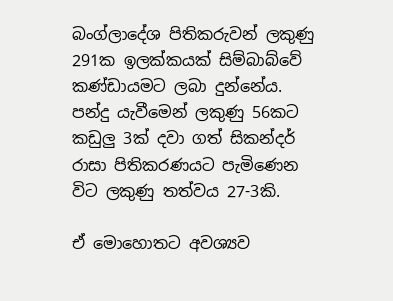බංග්ලාදේශ පිතිකරුවන් ලකුණු 291ක ඉලක්කයක් සිම්බාබ්වේ කණ්ඩායමට ලබා දුන්නේය. පන්දු යැවීමෙන් ලකුණු 56කට කඩුලු 3ක් දවා ගත් සිකන්දර් රාසා පිතිකරණයට පැමිණෙන විට ලකුණු තත්වය 27-3කි.

ඒ මොහොතට අවශ්‍යව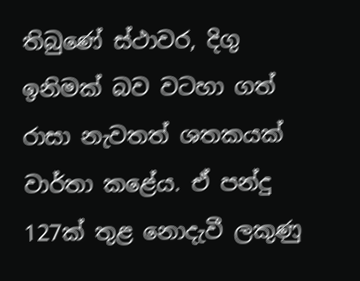තිබුණේ ස්ථාවර, දිගු ඉනිමක් බව වටහා ගත් රාසා නැවතත් ශතකයක් වාර්තා කළේය. ඒ පන්දු 127ක් තුළ නොදැවී ලකුණු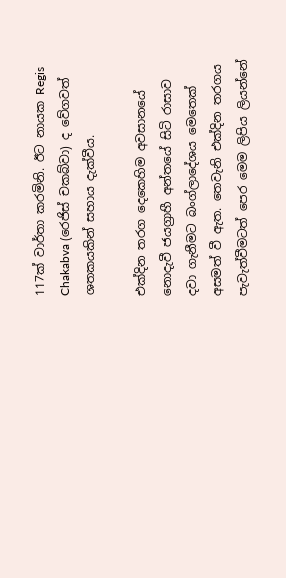117ක් වාර්තා කරමිනි. ඊට නායක Regis Chakabva (රෙජිස් චකබ්වා) ද වේගවත් ශතකයකින් සහාය දැක්වීය.

එක්දින තරග දෙකෙහිම අවසානයේ නොදැවී ජයග්‍රාහී අන්තයේ සිටි රාසාව දවා ගැනීමට බංග්ලාදේශය මෙතෙක් අසමත් වී ඇත. තෙවැනි එක්දින තරගය පැවැත්වීමටත් පෙර මෙම ලිපිය ලියන්නේ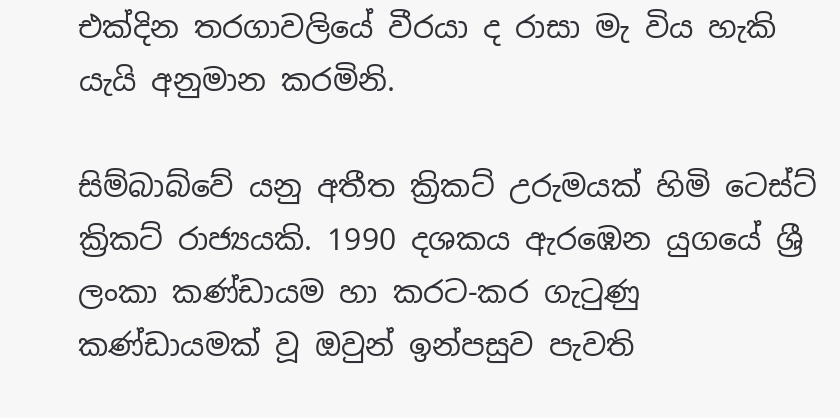එක්දින තරගාවලියේ වීරයා ද රාසා මැ විය හැකි යැයි අනුමාන කරමිනි.

සිම්බාබ්වේ යනු අතීත ක්‍රිකට් උරුමයක් හිමි ටෙස්ට් ක්‍රිකට් රාජ්‍යයකි. 1990 දශකය ඇරඹෙන යුගයේ ශ්‍රී ලංකා කණ්ඩායම හා කරට-කර ගැටුණු කණ්ඩායමක් වූ ඔවුන් ඉන්පසුව පැවති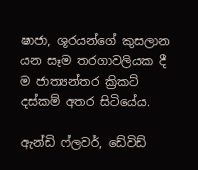ෂාජා, ශූරයන්ගේ කුසලාන යන සෑම තරගාවලියක දී ම ජාත්‍යන්තර ක්‍රිකට් දස්කම් අතර සිටියේය.

ඇන්ඩි ෆ්ලවර්, ඩේවිඩ්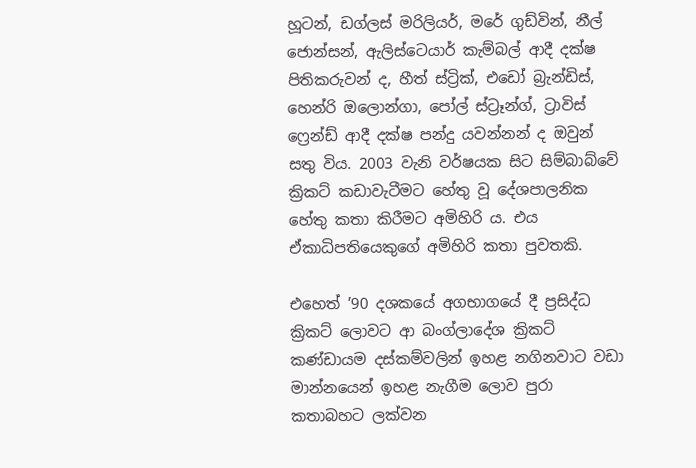හූටන්, ඩග්ලස් මරිලියර්, මරේ ගුඩ්වින්, නීල් ජොන්සන්, ඇලිස්ටෙයාර් කැම්බල් ආදී දක්ෂ පිතිකරුවන් ද, හීත් ස්ට්‍රික්, එඩෝ බ්‍රැන්ඩිස්, හෙන්රි ඔලොන්ගා, පෝල් ස්ට්‍රෑන්ග්, ට්‍රාවිස් ෆ්‍රෙන්ඩ් ආදී දක්ෂ පන්දු යවන්නන් ද ඔවුන් සතු විය. 2003 වැනි වර්ෂයක සිට සිම්බාබ්වේ ක්‍රිකට් කඩාවැටීමට හේතු වූ දේශපාලනික හේතු කතා කිරීමට අමිහිරි ය. එය ඒකාධිපතියෙකුගේ අමිහිරි කතා පුවතකි.

එහෙත් ’90 දශකයේ අගභාගයේ දී ප්‍රසිද්ධ ක්‍රිකට් ලොවට ආ බංග්ලාදේශ ක්‍රිකට් කණ්ඩායම දස්කම්වලින් ඉහළ නගිනවාට වඩා මාන්නයෙන් ඉහළ නැගීම ලොව පුරා කතාබහට ලක්වන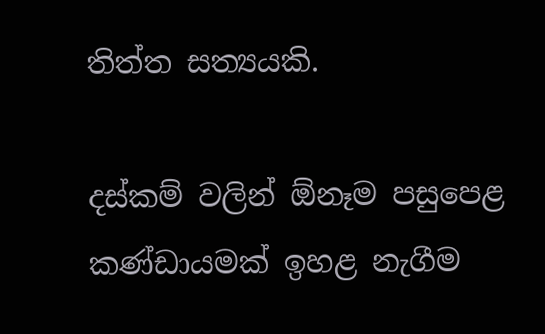තිත්ත සත්‍යයකි.

දස්කම් වලින් ඕනෑම පසුපෙළ කණ්ඩායමක් ඉහළ නැගීම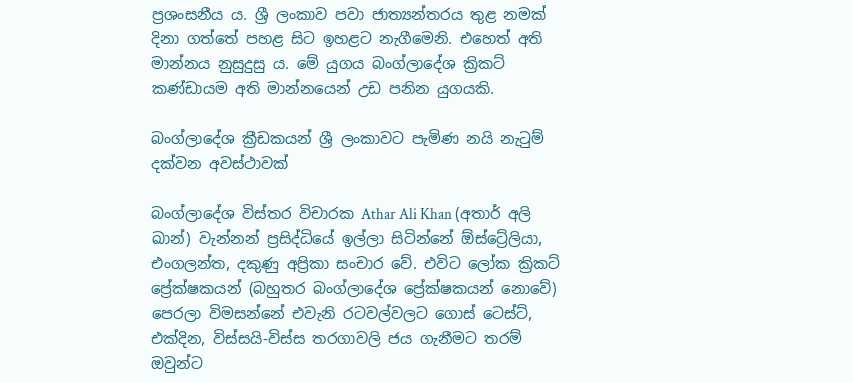ප්‍රශංසනීය ය. ශ්‍රී ලංකාව පවා ජාත්‍යන්තරය තුළ නමක් දිනා ගත්තේ පහළ සිට ඉහළට නැගීමෙනි. එහෙත් අති මාන්නය නුසුදුසු ය. මේ යුගය බංග්ලාදේශ ක්‍රිකට් කණ්ඩායම අති මාන්නයෙන් උඩ පනින යුගයකි.

බංග්ලාදේශ ක්‍රීඩකයන් ශ්‍රී ලංකාවට පැමිණ නයි නැටුම් දක්වන අවස්ථාවක්

බංග්ලාදේශ විස්තර විචාරක Athar Ali Khan (අතාර් අලි ඛාන්) වැන්නන් ප්‍රසිද්ධියේ ඉල්ලා සිටින්නේ ඕස්ට්‍රේලියා, එංගලන්ත, දකුණු අප්‍රිකා සංචාර වේ. එවිට ලෝක ක්‍රිකට් ප්‍රේක්ෂකයන් (බහුතර බංග්ලාදේශ ප්‍රේක්ෂකයන් නොවේ) පෙරලා විමසන්නේ එවැනි රටවල්වලට ගොස් ටෙස්ට්, එක්දින, විස්සයි-විස්ස තරගාවලි ජය ගැනීමට තරම් ඔවුන්ට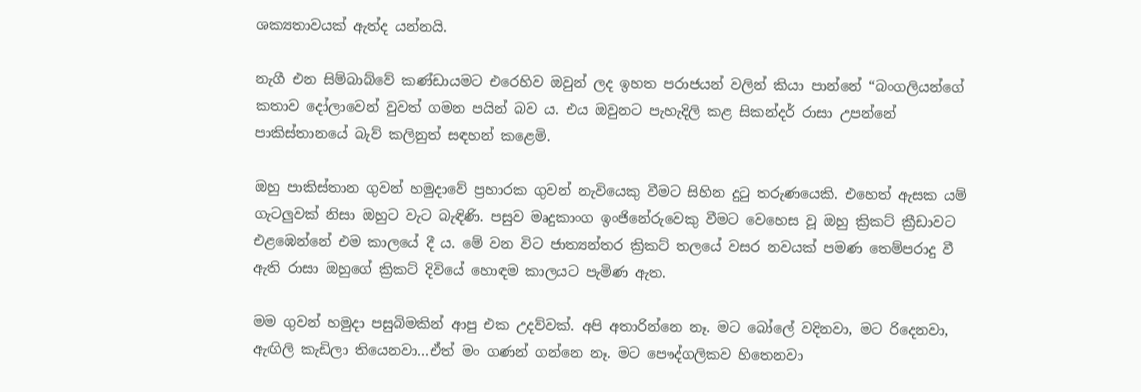ශක්‍යතාවයක් ඇත්ද යන්නයි.

නැගී එන සිම්බාබ්වේ කණ්ඩායමට එරෙහිව ඔවුන් ලද ඉහත පරාජයන් වලින් කියා පාන්නේ “බංගලියන්ගේ කතාව දෝලාවෙන් වුවත් ගමන පයින් බව ය. එය ඔවුනට පැහැදිලි කළ සිකන්දර් රාසා උපන්නේ පාකිස්තානයේ බැව් කලිනුත් සඳහන් කළෙමි.

ඔහු පාකිස්තාන ගුවන් හමුදාවේ ප්‍රහාරක ගුවන් නැවියෙකු වීමට සිහින දුටු තරුණයෙකි. එහෙත් ඇසක යම් ගැටලුවක් නිසා ඔහුට වැට බැඳිණි. පසුව මෘදුකාංග ඉංජිනේරුවෙකු වීමට වෙහෙස වූ ඔහු ක්‍රිකට් ක්‍රීඩාවට එළඹෙන්නේ එම කාලයේ දී ය. මේ වන විට ජාත්‍යන්තර ක්‍රිකට් තලයේ වසර නවයක් පමණ තෙම්පරාදු වී ඇති රාසා ඔහුගේ ක්‍රිකට් දිවියේ හොඳම කාලයට පැමිණ ඇත.

මම ගුවන් හමුදා පසුබිමකින් ආපු එක උදව්වක්. අපි අතාරින්නෙ නෑ. මට බෝලේ වදිනවා, මට රිදෙනවා, ඇඟිලි කැඩිලා තියෙනවා…ඒත් මං ගණන් ගන්නෙ නෑ. මට පෞද්ගලිකව හිතෙනවා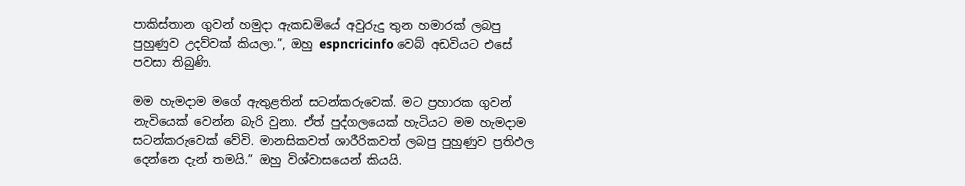පාකිස්තාන ගුවන් හමුදා ඇකඩමියේ අවුරුදු තුන හමාරක් ලබපු පුහුණුව උදව්වක් කියලා.”, ඔහු espncricinfo වෙබ් අඩවියට එසේ පවසා තිබුණි.

මම හැමදාම මගේ ඇතුළතින් සටන්කරුවෙක්. මට ප්‍රහාරක ගුවන් නැවියෙක් වෙන්න බැරි වුනා. ඒත් පුද්ගලයෙක් හැටියට මම හැමදාම සටන්කරුවෙක් වේවි. මානසිකවත් ශාරීරිකවත් ලබපු පුහුණුව ප්‍රතිඵල දෙන්නෙ දැන් තමයි.” ඔහු විශ්වාසයෙන් කියයි.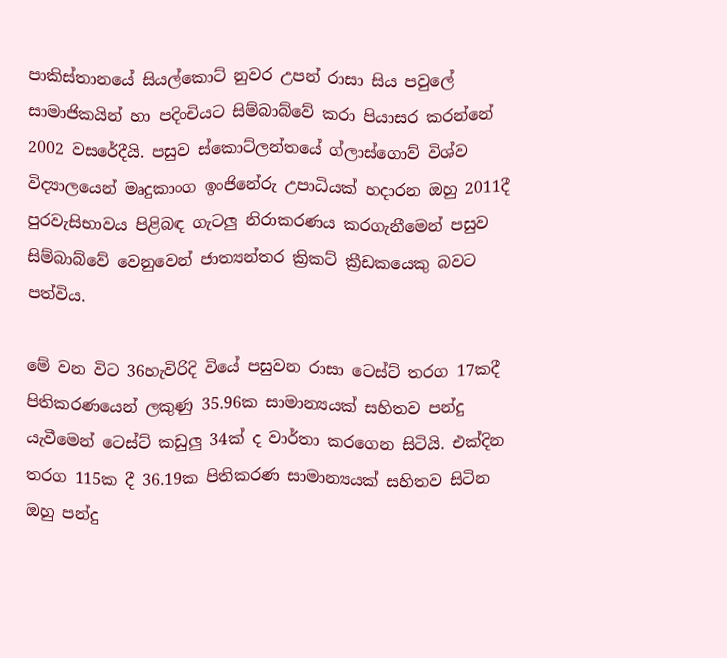පාකිස්තානයේ සියල්කොට් නුවර උපන් රාසා සිය පවුලේ සාමාජිකයින් හා පදිංචියට සිම්බාබ්වේ කරා පියාසර කරන්නේ 2002 වසරේදීයි. පසුව ස්කොට්ලන්තයේ ග්ලාස්ගොව් විශ්ව විද්‍යාලයෙන් මෘදුකාංග ඉංජිනේරු උපාධියක් හදාරන ඔහු 2011දී පුරවැසිභාවය පිළිබඳ ගැටලු නිරාකරණය කරගැනීමෙන් පසුව සිම්බාබ්වේ වෙනුවෙන් ජාත්‍යන්තර ක්‍රිකට් ක්‍රීඩකයෙකු බවට පත්විය.

මේ වන විට 36හැවිරිදි වියේ පසුවන රාසා ටෙස්ට් තරග 17කදී පිතිකරණයෙන් ලකුණු 35.96ක සාමාන්‍යයක් සහිතව පන්දු යැවීමෙන් ටෙස්ට් කඩුලු 34ක් ද වාර්තා කරගෙන සිටියි. එක්දින තරග 115ක දී 36.19ක පිතිකරණ සාමාන්‍යයක් සහිතව සිටින ඔහු පන්දු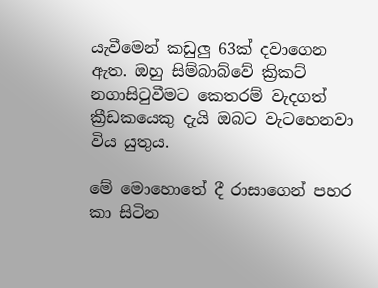යැවීමෙන් කඩුලු 63ක් දවාගෙන ඇත. ඔහු සිම්බාබ්වේ ක්‍රිකට් නගාසිටුවීමට කෙතරම් වැදගත් ක්‍රීඩකයෙකු දැයි ඔබට වැටහෙනවා විය යුතුය.

මේ මොහොතේ දී රාසාගෙන් පහර කා සිටින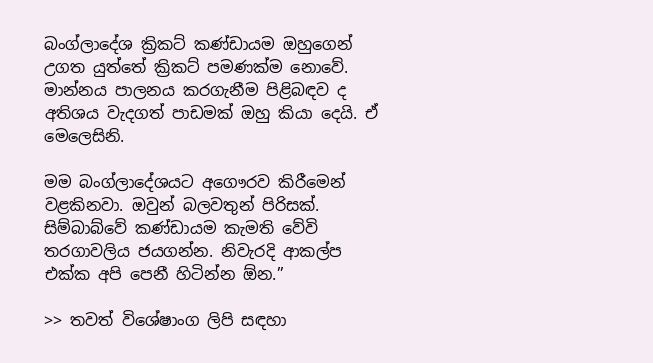බංග්ලාදේශ ක්‍රිකට් කණ්ඩායම ඔහුගෙන් උගත යුත්තේ ක්‍රිකට් පමණක්ම නොවේ. මාන්නය පාලනය කරගැනීම පිළිබඳව ද අතිශය වැදගත් පාඩමක් ඔහු කියා දෙයි. ඒ මෙලෙසිනි.

මම බංග්ලාදේශයට අගෞරව කිරීමෙන් වළකිනවා. ඔවුන් බලවතුන් පිරිසක්. සිම්බාබ්වේ කණ්ඩායම කැමති වේවි තරගාවලිය ජයගන්න. නිවැරදි ආකල්ප එක්ක අපි පෙනී හිටින්න ඕන.”

>> තවත් විශේෂාංග ලිපි සඳහා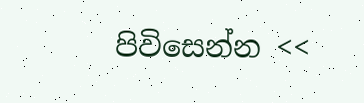පිවිසෙන්න <<